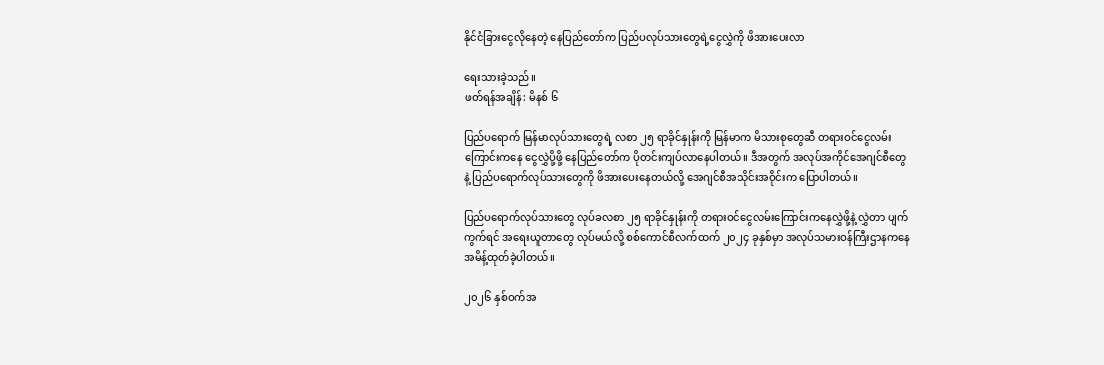နိုင်ငံခြားငွေလိုနေတဲ့ နေပြည်တော်က ပြည်ပလုပ်သားတွေရဲ့ငွေလွှဲကို ဖိအားပေးလာ

ရေးသားခဲ့သည်။
ဖတ်ရန်အချိန်: မိနစ် ၆

ပြည်ပရောက် မြန်မာလုပ်သားတွေရဲ့ လစာ ၂၅ ရာခိုင်နှုန်းကို မြန်မာက မိသားစုတွေဆီ တရားဝင်ငွေလမ်းကြောင်းကနေ ငွေလွှဲပို့ဖို့ နေပြည်တော်က ပိုတင်းကျပ်လာနေပါတယ်။ ဒီအတွက် အလုပ်အကိုင်အေဂျင်စီတွေနဲ့ ပြည်ပရောက်လုပ်သားတွေကို ဖိအားပေးနေတယ်လို့ အေဂျင်စီအသိုင်းအဝိုင်းက ပြောပါတယ်။

ပြည်ပရောက်လုပ်သားတွေ လုပ်ခလစာ ၂၅ ရာခိုင်နှုန်းကို တရားဝင်ငွေလမ်းကြောင်းကနေလွှဲဖို့နဲ့ လွှဲတာ ပျက်ကွက်ရင် အရေးယူတာတွေ လုပ်မယ်လို့ စစ်ကောင်စီလက်ထက် ၂၀၂၄ ခုနှစ်မှာ အလုပ်သမားဝန်ကြီးဌာနကနေ အမိန့်ထုတ်ခဲ့ပါတယ်။

၂၀၂၆ နှစ်ဝက်အ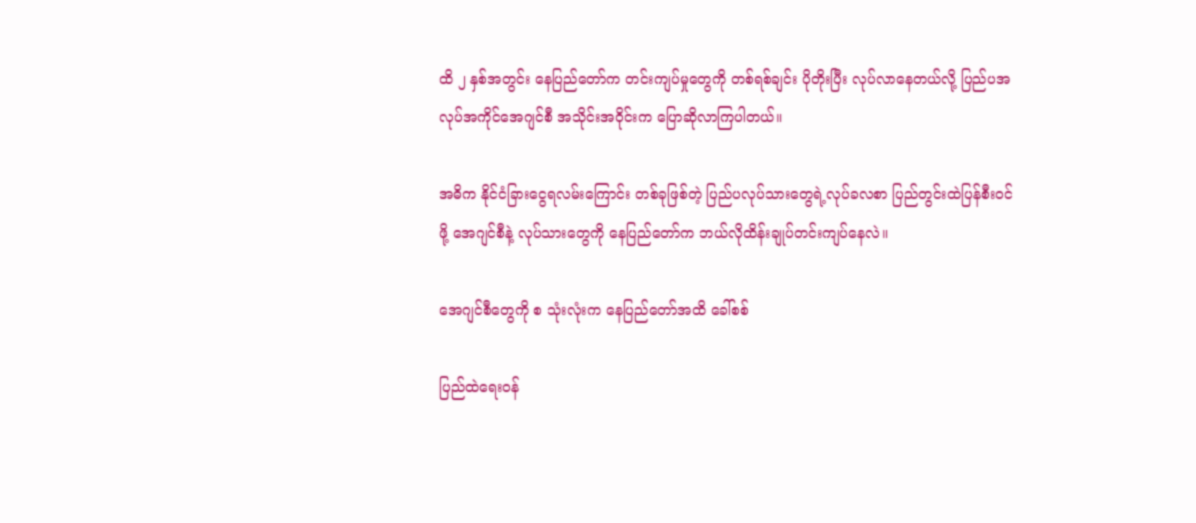ထိ ၂ နှစ်အတွင်း နေပြည်တော်က တင်းကျပ်မှုတွေကို တစ်ရစ်ချင်း ပိုတိုးပြီး လုပ်လာနေတယ်လို့ ပြည်ပအလုပ်အကိုင်အေဂျင်စီ အသိုင်းအဝိုင်းက ပြောဆိုလာကြပါတယ်။

အဓိက နိုင်ငံခြားငွေရလမ်းကြောင်း တစ်ခုဖြစ်တဲ့ ပြည်ပလုပ်သားတွေရဲ့လုပ်ခလစာ ပြည်တွင်းထဲပြန်စီးဝင်ဖို့ အေဂျင်စီနဲ့ လုပ်သားတွေကို နေပြည်တော်က ဘယ်လိုထိန်းချုပ်တင်းကျပ်နေလဲ။

အေဂျင်စီတွေကို စ သုံးလုံးက နေပြည်တော်အထိ ခေါ်စစ်

ပြည်ထဲရေးဝန်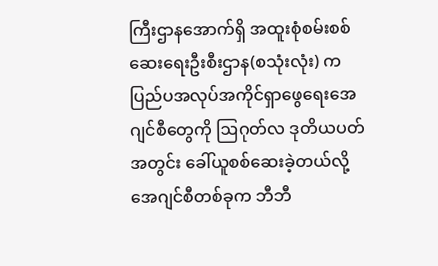ကြီးဌာနအောက်ရှိ အထူးစုံစမ်းစစ်ဆေးရေးဦးစီးဌာန(စသုံးလုံး) က ပြည်ပအလုပ်အကိုင်ရှာဖွေရေးအေဂျင်စီတွေကို ဩဂုတ်လ ဒုတိယပတ်အတွင်း ခေါ်ယူစစ်ဆေးခဲ့တယ်လို့ အေဂျင်စီတစ်ခုက ဘီဘီ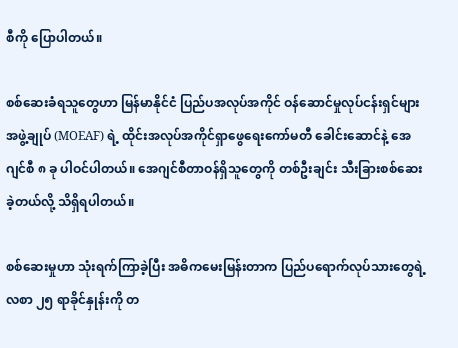စီကို ပြောပါတယ်။

စစ်ဆေးခံရသူတွေဟာ မြန်မာနိုင်ငံ ပြည်ပအလုပ်အကိုင် ဝန်ဆောင်မှုလုပ်ငန်းရှင်များအဖွဲ့ချုပ် (MOEAF) ရဲ့ ထိုင်းအလုပ်အကိုင်ရှာဖွေရေးကော်မတီ ခေါင်းဆောင်နဲ့ အေဂျင်စီ ၈ ခု ပါဝင်ပါတယ်။ အေဂျင်စီတာဝန်ရှိသူတွေကို တစ်ဦးချင်း သီးခြားစစ်ဆေးခဲ့တယ်လို့ သိရှိရပါတယ်။

စစ်ဆေးမှုဟာ သုံးရက်ကြာခဲ့ပြီး အဓိကမေးမြန်းတာက ပြည်ပရောက်လုပ်သားတွေရဲ့ လစာ ၂၅ ရာခိုင်နှုန်းကို တ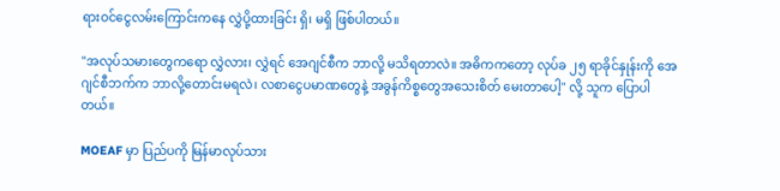ရားဝင်ငွေလမ်းကြောင်းကနေ လွှဲပို့ထားခြင်း ရှိ၊ မရှိ ဖြစ်ပါတယ်။

"အလုပ်သမားတွေကရော လွှဲလား၊ လွှဲရင် အေဂျင်စီက ဘာလို့ မသိရတာလဲ။ အဓိကကတော့ လုပ်ခ ၂၅ ရာခိုင်နှုန်းကို အေဂျင်စီဘက်က ဘာလို့တောင်းမရလဲ၊ လစာငွေပမာဏတွေနဲ့ အခွန်ကိစ္စတွေအသေးစိတ် မေးတာပေါ့" လို့ သူက ပြောပါတယ်။

MOEAF မှာ ပြည်ပကို မြန်မာလုပ်သား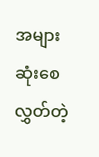အများဆုံးစေလွှတ်တဲ့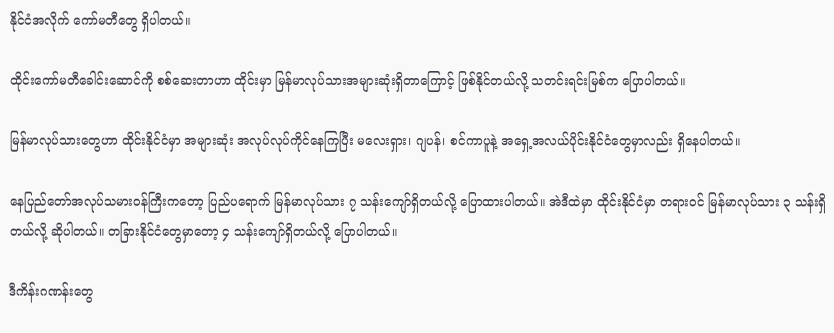နိုင်ငံအလိုက် ကော်မတီတွေ ရှိပါတယ်။

ထိုင်းကော်မတီခေါင်းဆောင်ကို စစ်ဆေးတာဟာ ထိုင်းမှာ မြန်မာလုပ်သားအများဆုံးရှိတာကြောင့် ဖြစ်နိုင်တယ်လို့ သတင်းရင်းမြစ်က ပြောပါတယ်။

မြန်မာလုပ်သားတွေဟာ ထိုင်းနိုင်ငံမှာ အများဆုံး အလုပ်လုပ်ကိုင်နေကြပြီး မလေးရှား၊ ဂျပန်၊ စင်ကာပူနဲ့ အရှေ့အလယ်ပိုင်းနိုင်ငံတွေမှာလည်း ရှိနေပါတယ်။

နေပြည်တော်အလုပ်သမားဝန်ကြီးကတော့ ပြည်ပရောက် မြန်မာလုပ်သား ၇ သန်းကျော်ရှိတယ်လို့ ပြောထားပါတယ်။ အဲဒီထဲမှာ ထိုင်းနိုင်ငံမှာ တရားဝင် မြန်မာလုပ်သား ၃ သန်းရှိတယ်လို့ ဆိုပါတယ်။ တခြားနိုင်ငံတွေမှာတော့ ၄ သန်းကျော်ရှိတယ်လို့ ပြောပါတယ်။

ဒီကိန်းဂဏန်းတွေ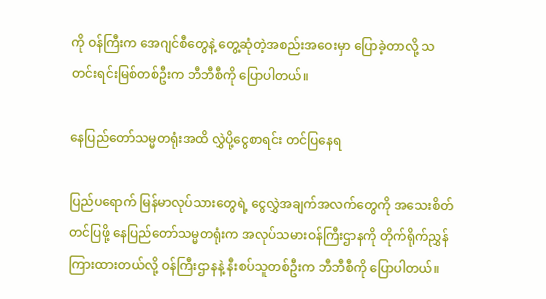ကို ဝန်ကြီးက အေဂျင်စီတွေနဲ့ တွေ့ဆုံတဲ့အစည်းအဝေးမှာ ပြောခဲ့တာလို့ သတင်းရင်းမြစ်တစ်ဦးက ဘီဘီစီကို ပြောပါတယ်။

နေပြည်တော်သမ္မတရုံးအထိ လွှဲပို့ငွေစာရင်း တင်ပြနေရ

ပြည်ပရောက် မြန်မာလုပ်သားတွေရဲ့ ငွေလွှဲအချက်အလက်တွေကို အသေးစိတ်တင်ပြဖို့ နေပြည်တော်သမ္မတရုံးက အလုပ်သမားဝန်ကြီးဌာနကို တိုက်ရိုက်ညွှန်ကြားထားတယ်လို့ ဝန်ကြီးဌာနနဲ့ နီးစပ်သူတစ်ဦးက ဘီဘီစီကို ပြောပါတယ်။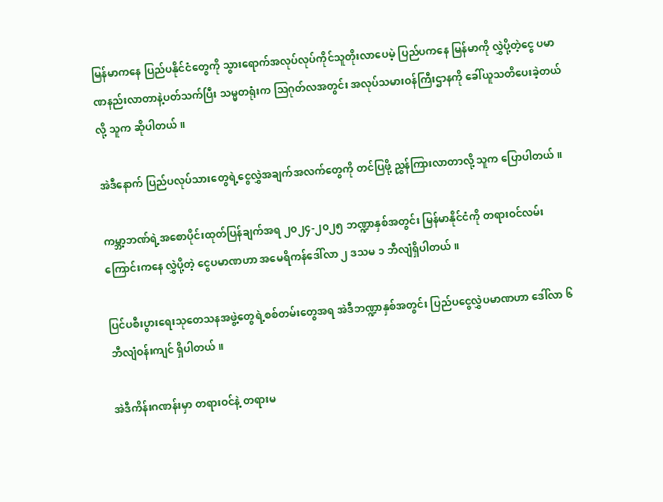မြန်မာကနေ ပြည်ပနိုင်ငံတွေကို သွားရောက်အလုပ်လုပ်ကိုင်သူတိုးလာပေမဲ့ ပြည်ပကနေ မြန်မာကို လွှဲပို့တဲ့ငွေ ပမာဏနည်းလာတာနဲ့ပတ်သက်ပြီး သမ္မတရုံးက ဩဂုတ်လအတွင်း အလုပ်သမားဝန်ကြီးဌာနကို ခေါ်ယူသတိပေးခဲ့တယ်လို့ သူက ဆိုပါတယ်။

အဲဒီနောက် ပြည်ပလုပ်သားတွေရဲ့ငွေလွှဲအချက်အလက်တွေကို တင်ပြဖို့ ညွှန်ကြားလာတာလို့ သူက ပြောပါတယ်။

ကမ္ဘာ့ဘဏ်ရဲ့အစောပိုင်းထုတ်ပြန်ချက်အရ ၂၀၂၄-၂၀၂၅ ဘဏ္ဍာနှစ်အတွင်း မြန်မာနိုင်ငံကို တရားဝင်လမ်းကြောင်းကနေ လွှဲပို့တဲ့ ငွေပမာဏဟာ အမေရိကန်ဒေါ်လာ ၂ ဒသမ ၁ ဘီလျံရှိပါတယ်။

ပြင်ပစီးပွားရေးသုတေသနအဖွဲ့တွေရဲ့စစ်တမ်းတွေအရ အဲဒီဘဏ္ဍာနှစ်အတွင်း ပြည်ပငွေလွှဲပမာဏဟာ ဒေါ်လာ ၆ ဘီလျံဝန်းကျင် ရှိပါတယ်။

အဲဒီကိန်းဂဏန်းမှာ တရားဝင်နဲ့ တရားမ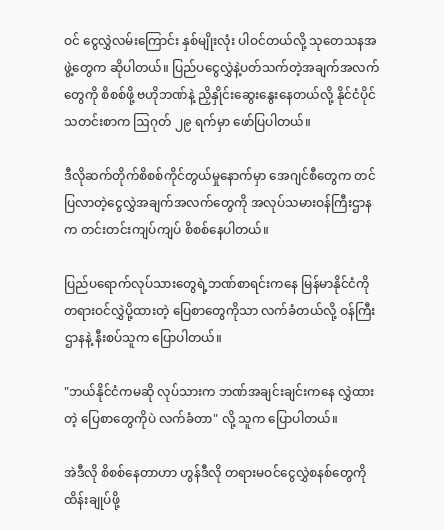ဝင် ငွေလွှဲလမ်းကြောင်း နှစ်မျိုးလုံး ပါဝင်တယ်လို့ သုတေသနအဖွဲ့တွေက ဆိုပါတယ်။ ပြည်ပငွေလွှဲနဲ့ပတ်သက်တဲ့အချက်အလက်တွေကို စိစစ်ဖို့ ဗဟိုဘဏ်နဲ့ ညှိနှိုင်းဆွေးနွေးနေတယ်လို့ နိုင်ငံပိုင်သတင်းစာက ဩဂုတ် ၂၉ ရက်မှာ ဖော်ပြပါတယ်။

ဒီလိုဆက်တိုက်စိစစ်ကိုင်တွယ်မှုနောက်မှာ အေဂျင်စီတွေက တင်ပြလာတဲ့ငွေလွှဲအချက်အလက်တွေကို အလုပ်သမားဝန်ကြီးဌာနက တင်းတင်းကျပ်ကျပ် စိစစ်နေပါတယ်။

ပြည်ပရောက်လုပ်သားတွေရဲ့ဘဏ်စာရင်းကနေ မြန်မာနိုင်ငံကို တရားဝင်လွှဲပို့ထားတဲ့ ပြေစာတွေကိုသာ လက်ခံတယ်လို့ ဝန်ကြီးဌာနနဲ့ နီးစပ်သူက ပြောပါတယ်။

"ဘယ်နိုင်ငံကမဆို လုပ်သားက ဘဏ်အချင်းချင်းကနေ လွှဲထားတဲ့ ပြေစာတွေကိုပဲ လက်ခံတာ" လို့ သူက ပြောပါတယ်။

အဲဒီလို စိစစ်နေတာဟာ ဟွန်ဒီလို တရားမဝင်ငွေလွှဲစနစ်တွေကို ထိန်းချုပ်ဖို့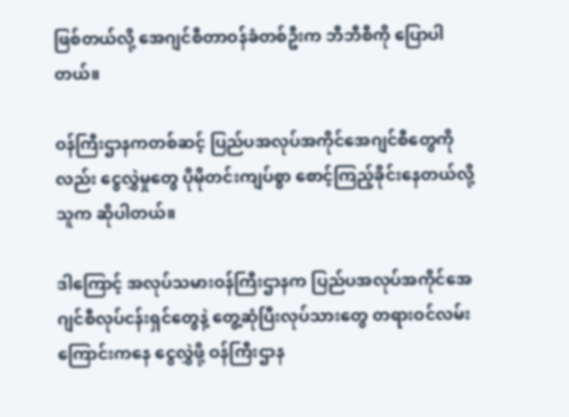ဖြစ်တယ်လို့ အေဂျင်စီတာဝန်ခံတစ်ဦးက ဘီဘီစီကို ပြောပါတယ်။

ဝန်ကြီးဌာနကတစ်ဆင့် ပြည်ပအလုပ်အကိုင်အေဂျင်စီတွေကိုလည်း ငွေလွှဲမှုတွေ ပိုမိုတင်းကျပ်စွာ စောင့်ကြည့်ခိုင်းနေတယ်လို့ သူက ဆိုပါတယ်။

ဒါကြောင့် အလုပ်သမားဝန်ကြီးဌာနက ပြည်ပအလုပ်အကိုင်အေဂျင်စီလုပ်ငန်းရှင်တွေနဲ့ တွေ့ဆုံပြီးလုပ်သားတွေ တရားဝင်လမ်းကြောင်းကနေ ငွေလွှဲဖို့ ဝန်ကြီးဌာန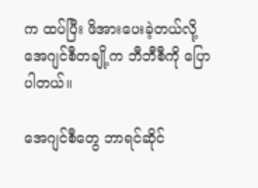က ထပ်ပြီး ဖိအားပေးခဲ့တယ်လို့ အေဂျင်စီတချို့က ဘီဘီစီကို ပြောပါတယ်။

အေဂျင်စီတွေ ဘာရင်ဆိုင်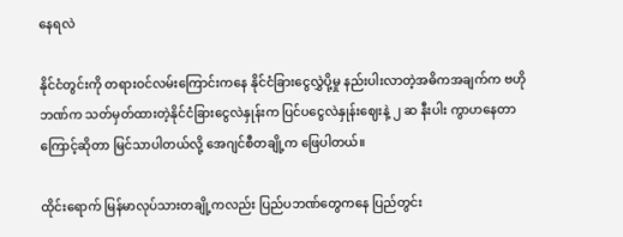နေရလဲ

နိုင်ငံတွင်းကို တရားဝင်လမ်းကြောင်းကနေ နိုင်ငံခြားငွေလွှဲပို့မှု နည်းပါးလာတဲ့အဓိကအချက်က ဗဟိုဘဏ်က သတ်မှတ်ထားတဲ့နိုင်ငံခြားငွေလဲနှုန်းက ပြင်ပငွေလဲနှုန်းဈေးနဲ့ ၂ ဆ နီးပါး ကွာဟနေတာကြောင့်ဆိုတာ မြင်သာပါတယ်လို့ အေဂျင်စီတချို့က ဖြေပါတယ်။

ထိုင်းရောက် မြန်မာလုပ်သားတချို့ကလည်း ပြည်ပဘဏ်တွေကနေ ပြည်တွင်း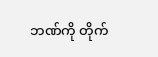ဘဏ်ကို တိုက်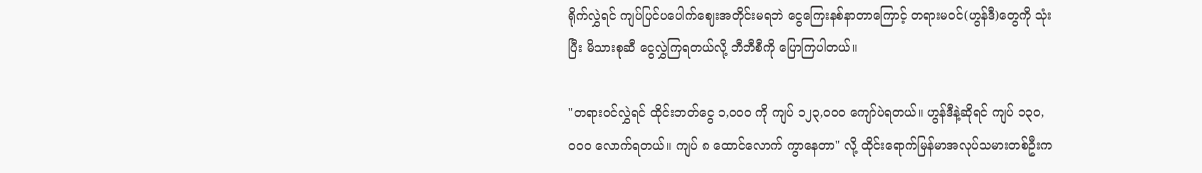ရိုက်လွှဲရင် ကျပ်ပြင်ပပေါက်ဈေးအတိုင်းမရဘဲ ငွေကြေးနစ်နာတာကြောင့် တရားမဝင်(ဟွန်ဒီ)တွေကို သုံးပြီး မိသားစုဆီ ငွေလွှဲကြရတယ်လို့ ဘီဘီစီကို ပြောကြပါတယ်။

"တရားဝင်လွှဲရင် ထိုင်းဘတ်ငွေ ၁,၀၀၀ ကို ကျပ် ၁၂၃,၀၀၀ ကျော်ပဲရတယ်။ ဟွန်ဒီနဲ့ဆိုရင် ကျပ် ၁၃၀,၀၀၀ လောက်ရတယ်။ ကျပ် ၈ ထောင်လောက် ကွာနေတာ" လို့ ထိုင်းရောက်မြန်မာအလုပ်သမားတစ်ဦးက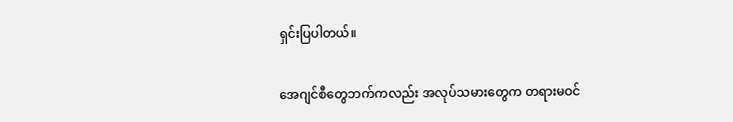ရှင်းပြပါတယ်။

အေဂျင်စီတွေဘက်ကလည်း အလုပ်သမားတွေက တရားမဝင်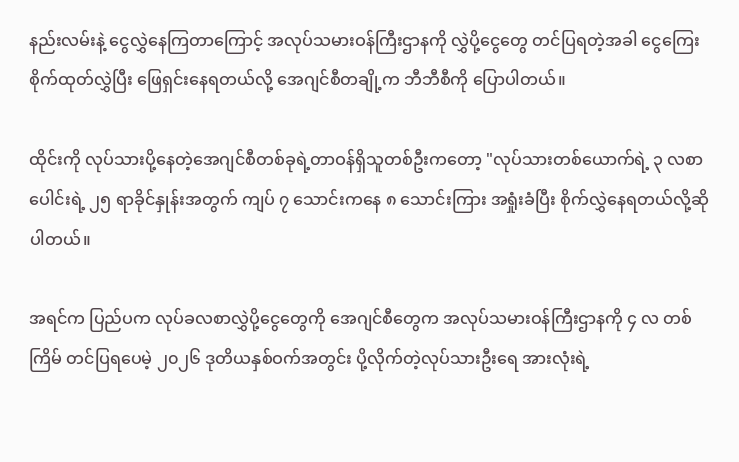နည်းလမ်းနဲ့ ငွေလွှဲနေကြတာကြောင့် အလုပ်သမားဝန်ကြီးဌာနကို လွှဲပို့ငွေတွေ တင်ပြရတဲ့အခါ ငွေကြေးစိုက်ထုတ်လွှဲပြီး ဖြေရှင်းနေရတယ်လို့ အေဂျင်စီတချို့က ဘီဘီစီကို ပြောပါတယ်။

ထိုင်းကို လုပ်သားပို့နေတဲ့အေဂျင်စီတစ်ခုရဲ့တာဝန်ရှိသူတစ်ဦးကတော့ "လုပ်သားတစ်ယောက်ရဲ့ ၃ လစာပေါင်းရဲ့ ၂၅ ရာခိုင်နှုန်းအတွက် ကျပ် ၇ သောင်းကနေ ၈ သောင်းကြား အရှုံးခံပြီး စိုက်လွှဲနေရတယ်လို့ဆိုပါတယ်။

အရင်က ပြည်ပက လုပ်ခလစာလွှဲပို့ငွေတွေကို အေဂျင်စီတွေက အလုပ်သမားဝန်ကြီးဌာနကို ၄ လ တစ်ကြိမ် တင်ပြရပေမဲ့ ၂၀၂၆ ဒုတိယနှစ်ဝက်အတွင်း ပို့လိုက်တဲ့လုပ်သားဦးရေ အားလုံးရဲ့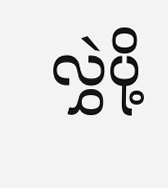လွှဲပို့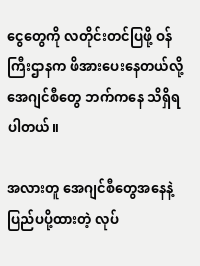ငွေတွေကို လတိုင်းတင်ပြဖို့ ဝန်ကြီးဌာနက ဖိအားပေးနေတယ်လို့ အေဂျင်စီတွေ ဘက်ကနေ သိရှိရပါတယ်။

အလားတူ အေဂျင်စီတွေအနေနဲ့ ပြည်ပပို့ထားတဲ့ လုပ်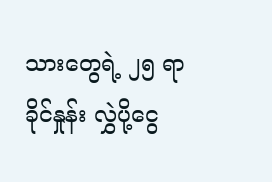သားတွေရဲ့ ၂၅ ရာခိုင်နှုန်း လွှဲပို့ငွေ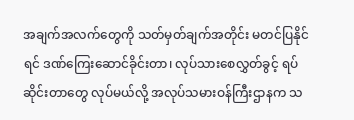အချက်အလက်တွေကို သတ်မှတ်ချက်အတိုင်း မတင်ပြနိုင်ရင် ဒဏ်ကြေးဆောင်ခိုင်းတာ၊ လုပ်သားစေလွှတ်ခွင့် ရပ်ဆိုင်းတာတွေ လုပ်မယ်လို့ အလုပ်သမားဝန်ကြီးဌာနက သ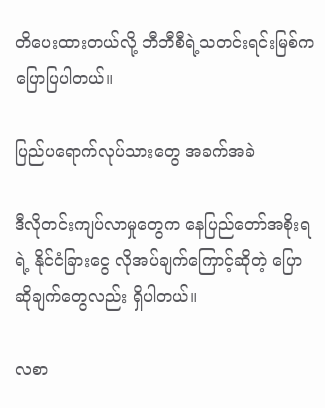တိပေးထားတယ်လို့ ဘီဘီစီရဲ့သတင်းရင်းမြစ်က ပြောပြပါတယ်။

ပြည်ပရောက်လုပ်သားတွေ အခက်အခဲ

ဒီလိုတင်းကျပ်လာမှုတွေက နေပြည်တော်အစိုးရရဲ့ နိုင်ငံခြားငွေ လိုအပ်ချက်ကြောင့်ဆိုတဲ့ ပြောဆိုချက်တွေလည်း ရှိပါတယ်။

လစာ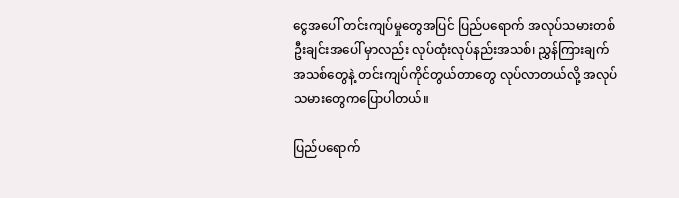ငွေအပေါ် တင်းကျပ်မှုတွေအပြင် ပြည်ပရောက် အလုပ်သမားတစ်ဦးချင်းအပေါ် မှာလည်း လုပ်ထုံးလုပ်နည်းအသစ်၊ ညွှန်ကြားချက်အသစ်တွေနဲ့ တင်းကျပ်ကိုင်တွယ်တာတွေ လုပ်လာတယ်လို့ အလုပ်သမားတွေကပြောပါတယ်။

ပြည်ပရောက်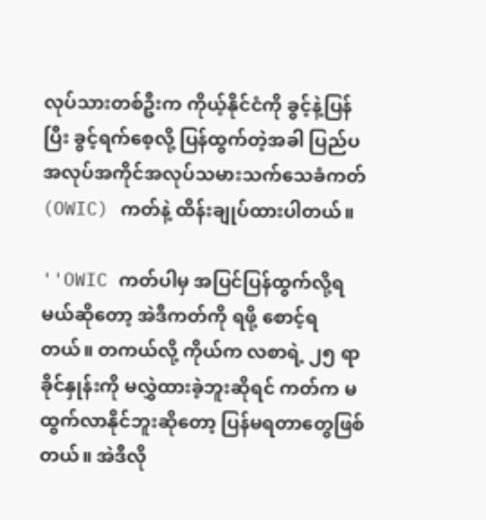လုပ်သားတစ်ဦးက ကိုယ့်နိုင်ငံကို ခွင့်နဲ့ပြန်ပြီး ခွင့်ရက်စေ့လို့ ပြန်ထွက်တဲ့အခါ ပြည်ပအလုပ်အကိုင်အလုပ်သမားသက်သေခံကတ်(OWIC) ကတ်နဲ့ ထိန်းချုပ်ထားပါတယ်။

''OWIC ကတ်ပါမှ အပြင်ပြန်ထွက်လို့ရမယ်ဆိုတော့ အဲဒီကတ်ကို ရဖို့ စောင့်ရတယ်။ တကယ်လို့ ကိုယ်က လစာရဲ့ ၂၅ ရာခိုင်နှုန်းကို မလွှဲထားခဲ့ဘူးဆိုရင် ကတ်က မထွက်လာနိုင်ဘူးဆိုတော့ ပြန်မရတာတွေဖြစ်တယ်။ အဲဒီလို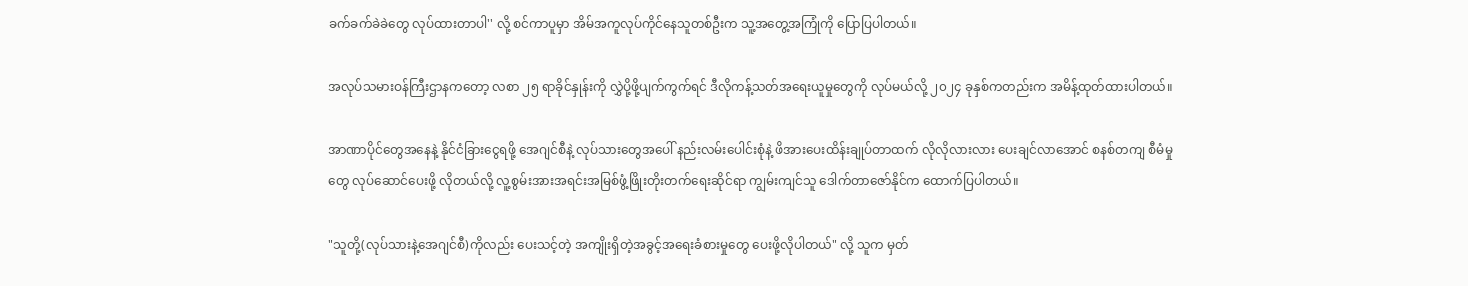ခက်ခက်ခဲခဲတွေ လုပ်ထားတာပါ'' လို့ စင်ကာပူမှာ အိမ်အကူလုပ်ကိုင်နေသူတစ်ဦးက သူ့အတွေ့အကြုံကို ပြောပြပါတယ်။

အလုပ်သမားဝန်ကြီးဌာနကတော့ လစာ ၂၅ ရာခိုင်နှုန်းကို လွှဲပို့ဖို့ပျက်ကွက်ရင် ဒီလိုကန့်သတ်အရေးယူမှုတွေကို လုပ်မယ်လို့ ၂၀၂၄ ခုနှစ်ကတည်းက အမိန့်ထုတ်ထားပါတယ်။

အာဏာပိုင်တွေအနေနဲ့ နိုင်ငံခြားငွေရဖို့ အေဂျင်စီနဲ့ လုပ်သားတွေအပေါ် နည်းလမ်းပေါင်းစုံနဲ့ ဖိအားပေးထိန်းချုပ်တာထက် လိုလိုလားလား ပေးချင်လာအောင် စနစ်တကျ စီမံမှုတွေ လုပ်ဆောင်ပေးဖို့ လိုတယ်လို့ လူ့စွမ်းအားအရင်းအမြစ်ဖွံ့ဖြိုးတိုးတက်ရေးဆိုင်ရာ ကျွမ်းကျင်သူ ဒေါက်တာ‌ဇော်နိုင်က ထောက်ပြပါတယ်။

"သူတို့(လုပ်သားနဲ့အေဂျင်စီ)ကိုလည်း ပေးသင့်တဲ့ အကျိုးရှိတဲ့အခွင့်အရေးခံစားမှုတွေ ပေးဖို့လိုပါတယ်" လို့ သူက မှတ်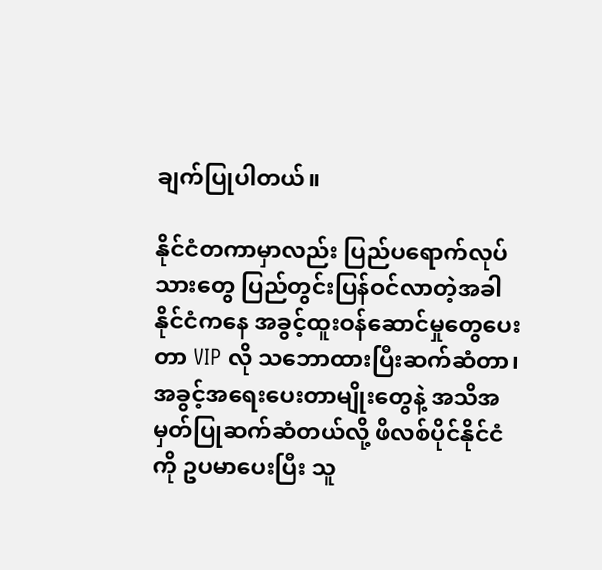ချက်ပြုပါတယ်။

နိုင်ငံတကာမှာလည်း ပြည်ပရောက်လုပ်သားတွေ ပြည်တွင်းပြန်ဝင်လာတဲ့အခါ နိုင်ငံကနေ အခွင့်ထူးဝန်ဆောင်မှုတွေပေးတာ VIP လို သဘောထားပြီးဆက်ဆံတာ၊ အခွင့်အရေးပေးတာမျိုးတွေနဲ့ အသိအမှတ်ပြုဆက်ဆံတယ်လို့ ဖိလစ်ပိုင်နိုင်ငံကို ဥပမာပေးပြီး သူ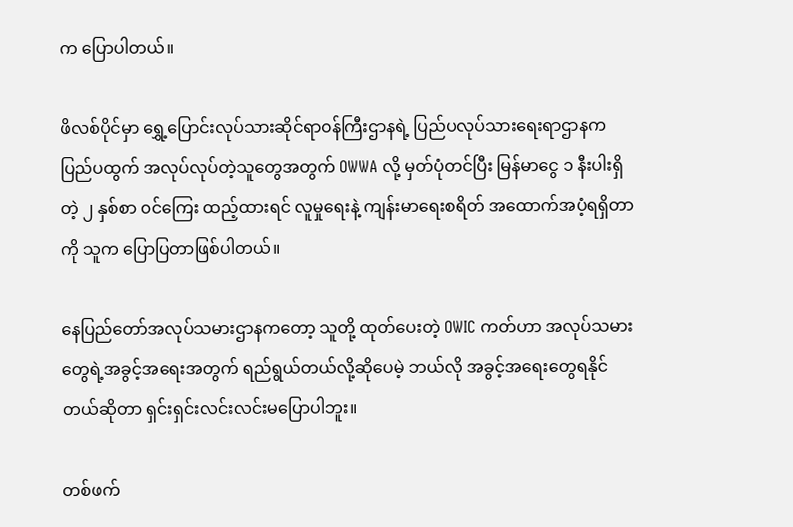က ပြောပါတယ်။

ဖိလစ်ပိုင်မှာ ရွှေ့ပြောင်းလုပ်သားဆိုင်ရာ၀န်ကြီးဌာနရဲ့ ပြည်ပလုပ်သားရေးရာဌာနက ပြည်ပထွက် အလုပ်လုပ်တဲ့သူတွေအတွက် OWWA လို့ မှတ်ပုံတင်ပြီး မြန်မာငွေ ၁ နီးပါးရှိတဲ့ ၂ နှစ်စာ ၀င်ကြေး ထည့်ထားရင် လူမှုရေးနဲ့ ကျန်းမာရေးစရိတ် အထောက်အပံ့ရရှိတာကို သူက ပြောပြတာဖြစ်ပါတယ်။

နေပြည်တော်အလုပ်သမားဌာနကတော့ သူတို့ ထုတ်ပေးတဲ့ OWIC ကတ်ဟာ အလုပ်သမားတွေရဲ့အခွင့်အရေးအတွက် ရည်ရွယ်တယ်လို့ဆိုပေမဲ့ ဘယ်လို အခွင့်အရေးတွေရနိုင်တယ်ဆိုတာ ရှင်းရှင်းလင်းလင်းမပြောပါဘူး။

တစ်ဖက်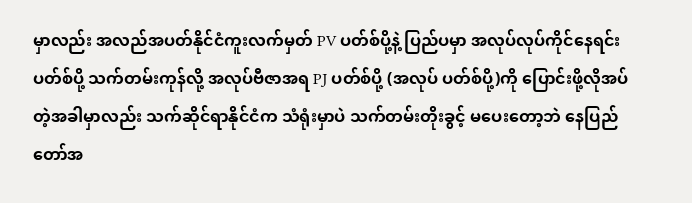မှာလည်း အလည်အပတ်နိုင်ငံကူးလက်မှတ် PV ပတ်စ်ပို့နဲ့ ပြည်ပမှာ အလုပ်လုပ်ကိုင်နေရင်း ပတ်စ်ပို့ သက်တမ်းကုန်လို့ အလုပ်ဗီဇာအရ PJ ပတ်စ်ပို့ (အလုပ် ပတ်စ်ပို့)ကို ပြောင်းဖို့လိုအပ်တဲ့အခါမှာလည်း သက်ဆိုင်ရာနိုင်ငံက သံရုံးမှာပဲ သက်တမ်းတိုးခွင့် မပေးတော့ဘဲ နေပြည်တော်အ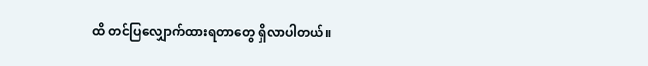ထိ တင်ပြလျှောက်ထားရတာတွေ ရှိလာပါတယ်။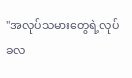"အလုပ်သမားတွေရဲ့လုပ်ခလ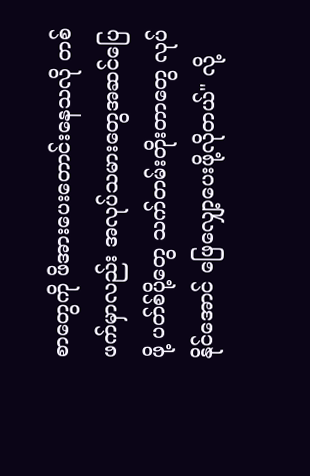စာတွေကို ဖိအားပေးတောင်းနေသလို တစ်ဖက်မှာလည်း အလုပ်သမားတွေအဆင်ပြေဖို့ ပတ်စ်ပို့တွေ သက်တမ်းတိုးတာတွေ လုပ်နိုင်အောင် ဖြေလျှော့ပေးဖို့လိုတယ်" လို့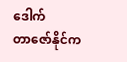ဒေါက်တာ‌ဇော်နိုင်က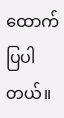ထောက်ပြပါတယ်။